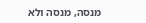מנסה, מנסה ולא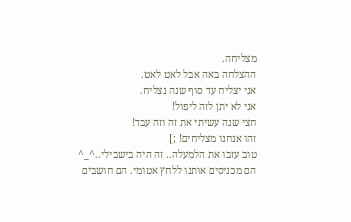מצליחה.
ההצלחה באה אבל לאט לאט.
אני יצליח עד סוף שנה נצליח.
אני לא יתן לזה ליפול!
חצי שנה עשיתי את זה וזה עבד!
זהו אנחנו מצליחים! ;]
טוב עזבו את הלמעלה.. זה היה בישבילי..^_^
הם מכניסים אותנו ללחץ אטומי. הם חושבים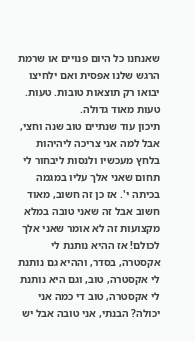שאנחנו כל היום פנויים או שרמת הרגש שלנו אפסית ואם ילחיצו יבואו רק תוצאות טובות. טעות. טעות מאוד גדולה.
תיכון עוד שנתיים טוב שנה וחצי, אבל למה אני צריכה ליהיהות בלחץ מעכשיו ולנסות ליבחור לי תחום שאני אלך עליו במגמה בכיתה י'. אז כן זה חשוב, מאוד חשוב אבל זה שאני טובה במלא מקצועות זה לא אומר שאני אלך לכולם! אז ההיא נותנת לי אקסטרה, בסדר, וההיא גם נותנת לי אקסטרה, טוב, וגם היא נותנת לי אקסטרה, טוב די כמה אני יכולה? הבנתי, אני טובה אבל יש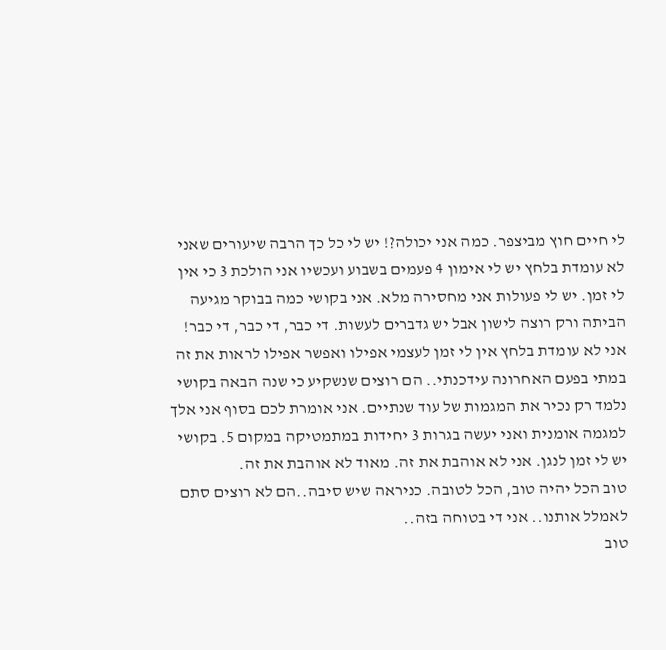לי חיים חוץ מביצפר. כמה אני יכולה?! יש לי כל כך הרבה שיעורים שאני לא עומדת בלחץ יש לי אימון 4 פעמים בשבוע ועכשיו אני הולכת 3 כי אין לי זמן. יש לי פעולות אני מחסירה מלא. אני בקושי כמה בבוקר מגיעה הביתה ורק רוצה לישון אבל יש גדברים לעשות. די כבר, די כבר, די כבר!
אני לא עומדת בלחץ אין לי זמן לעצמי אפילו ואפשר אפילו לראות את זה במתי בפעם האחרונה עידכנתי.. הם רוצים שנשקיע כי שנה הבאה בקושי נלמד רק נכיר את המגמות של עוד שנתיים. אני אומרת לכם בסוף אני אלך למגמה אומנית ואני יעשה בגרות 3 יחידות במתמטיקה במקום 5. בקושי יש לי זמן לנגן. אני לא אוהבת את זה. מאוד לא אוהבת את זה.
טוב הכל יהיה טוב, הכל לטובה. כניראה שיש סיבה..הם לא רוצים סתם לאמלל אותנו.. אני די בטוחה בזה..
טוב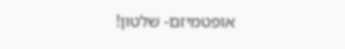אופטמיזם- שלטון!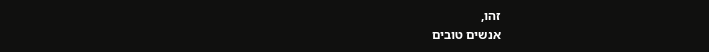זהו,
אנשים טובים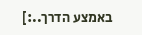באמצע הדרך..:]